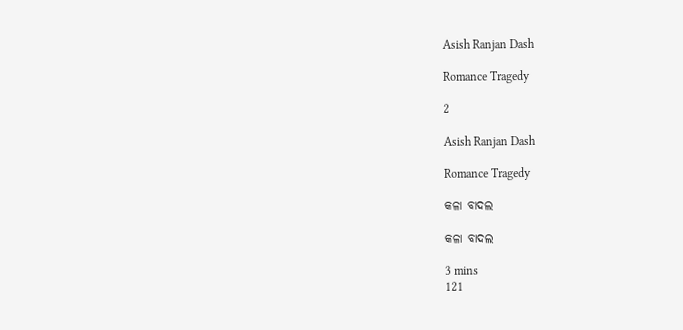Asish Ranjan Dash

Romance Tragedy

2

Asish Ranjan Dash

Romance Tragedy

କଳା ବାଦଲ

କଳା ବାଦଲ

3 mins
121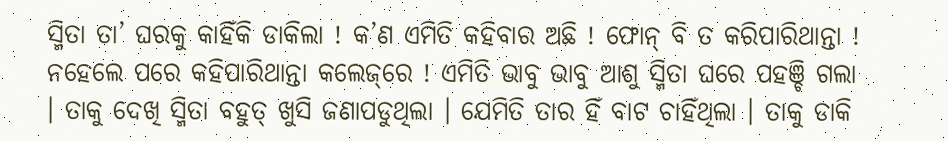ସ୍ମିତା ତା’ ଘରକୁ କାହିଁକି ଡାକିଲା ! କ’ଣ ଏମିତି କହିବାର ଅଛି ! ଫୋନ୍ ବି ତ କରିପାରିଥାନ୍ତା ! ନହେଲେ ପରେ କହିପାରିଥାନ୍ତା କଲେଜ୍‌ରେ ! ଏମିତି ଭାବୁ ଭାବୁ ଆଶୁ ସ୍ମିତା ଘରେ ପହଞ୍ଚି ଗଲା । ତାକୁ ଦେଖି ସ୍ମିତା ବହୁତ୍ ଖୁସି ଜଣାପଡୁଥିଲା । ଯେମିତି ତାର ହିଁ ବାଟ ଚାହିଁଥିଲା । ତାକୁ ଡାକି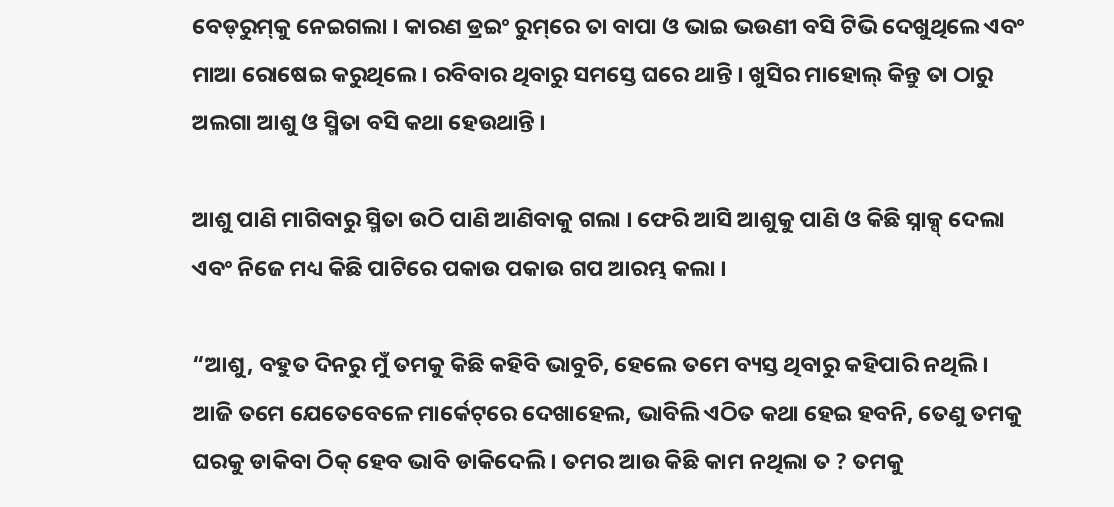ବେଡ୍‌ରୁମ୍‌କୁ ନେଇଗଲା । କାରଣ ଡ୍ରଇଂ ରୁମ୍‌ରେ ତା ବାପା ଓ ଭାଇ ଭଉଣୀ ବସି ଟିଭି ଦେଖୁଥିଲେ ଏବଂ ମାଆ ରୋଷେଇ କରୁଥିଲେ । ରବିବାର ଥିବାରୁ ସମସ୍ତେ ଘରେ ଥାନ୍ତି । ଖୁସିର ମାହୋଲ୍ କିନ୍ତୁ ତା ଠାରୁ ଅଲଗା ଆଶୁ ଓ ସ୍ମିତା ବସି କଥା ହେଉଥାନ୍ତି ।

ଆଶୁ ପାଣି ମାଗିବାରୁ ସ୍ମିତା ଉଠି ପାଣି ଆଣିବାକୁ ଗଲା । ଫେରି ଆସି ଆଶୁକୁ ପାଣି ଓ କିଛି ସ୍ନାକ୍ସ୍ ଦେଲା ଏବଂ ନିଜେ ମଧ୍ୟ କିଛି ପାଟିରେ ପକାଉ ପକାଉ ଗପ ଆରମ୍ଭ କଲା ।

“ଆଶୁ, ବହୁତ ଦିନରୁ ମୁଁ ତମକୁ କିଛି କହିବି ଭାବୁଚି, ହେଲେ ତମେ ବ୍ୟସ୍ତ ଥିବାରୁ କହିପାରି ନଥିଲି । ଆଜି ତମେ ଯେତେବେଳେ ମାର୍କେଟ୍‌ରେ ଦେଖାହେଲ, ଭାବିଲି ଏଠିତ କଥା ହେଇ ହବନି, ତେଣୁ ତମକୁ ଘରକୁ ଡାକିବା ଠିକ୍ ହେବ ଭାବି ଡାକିଦେଲି । ତମର ଆଉ କିଛି କାମ ନଥିଲା ତ ? ତମକୁ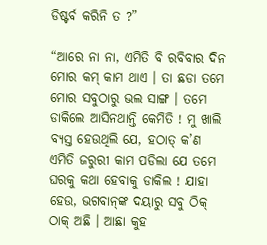ଡିଷ୍ଟର୍ବ କରିନି ତ ?”

“ଆରେ ନା ନା, ଏମିତି ବି ରବିବାର ଦିନ ମୋର କମ୍ କାମ ଥାଏ । ତା ଛଡା ତମେ ମୋର ସବୁଠାରୁ ଭଲ ସାଙ୍ଗ । ତମେ ଡାକିଲେ ଆସିନଥାନ୍ତି କେମିତି ! ମୁ ଖାଲି ବ୍ୟସ୍ତ ହେଉଥିଲି ଯେ, ହଠାତ୍ କ’ଣ ଏମିତି ଜରୁରୀ କାମ ପଡିଲା ଯେ ତମେ ଘରକୁ କଥା ହେବାକୁ ଡାକିଲ ! ଯାହା ହେଉ, ଭଗବାନ୍‌ଙ୍କ ଦୟାରୁ ସବୁ ଠିକ୍ ଠାକ୍ ଅଛି । ଆଛା କୁହ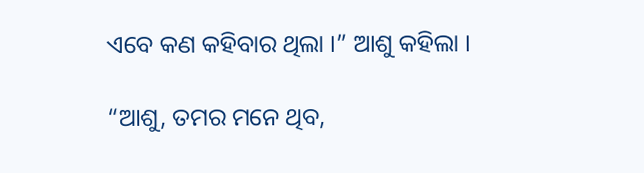ଏବେ କଣ କହିବାର ଥିଲା ।” ଆଶୁ କହିଲା ।

“ଆଶୁ, ତମର ମନେ ଥିବ,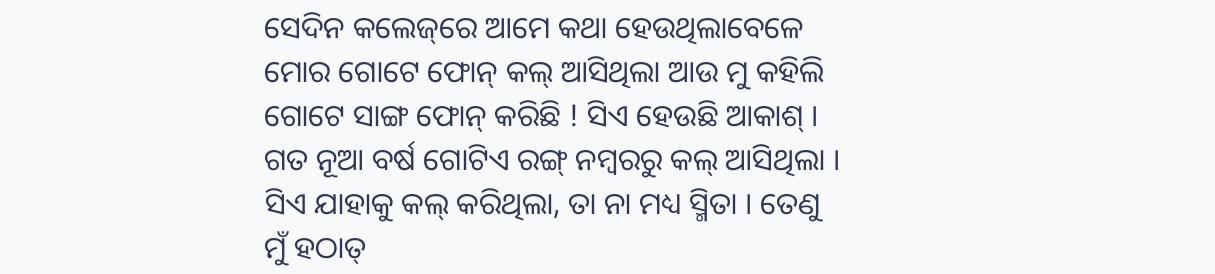ସେଦିନ କଲେଜ୍‌ରେ ଆମେ କଥା ହେଉଥିଲାବେଳେ ମୋର ଗୋଟେ ଫୋନ୍ କଲ୍ ଆସିଥିଲା ଆଉ ମୁ କହିଲି ଗୋଟେ ସାଙ୍ଗ ଫୋନ୍ କରିଛି ! ସିଏ ହେଉଛି ଆକାଶ୍ । ଗତ ନୂଆ ବର୍ଷ ଗୋଟିଏ ରଙ୍ଗ୍ ନମ୍ବରରୁ କଲ୍ ଆସିଥିଲା । ସିଏ ଯାହାକୁ କଲ୍ କରିଥିଲା, ତା ନା ମଧ୍ୟ ସ୍ମିତା । ତେଣୁ ମୁଁ ହଠାତ୍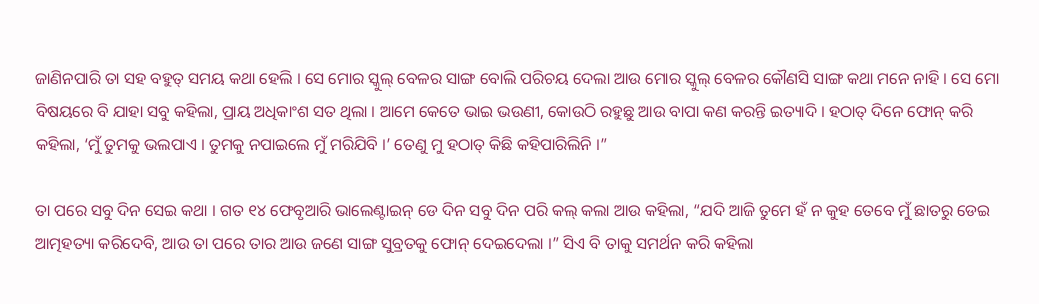ଜାଣିନପାରି ତା ସହ ବହୁତ୍ ସମୟ କଥା ହେଲି । ସେ ମୋର ସ୍କୁଲ୍ ବେଳର ସାଙ୍ଗ ବୋଲି ପରିଚୟ ଦେଲା ଆଉ ମୋର ସ୍କୁଲ୍ ବେଳର କୌଣସି ସାଙ୍ଗ କଥା ମନେ ନାହି । ସେ ମୋ ବିଷୟରେ ବି ଯାହା ସବୁ କହିଲା, ପ୍ରାୟ ଅଧିକାଂଶ ସତ ଥିଲା । ଆମେ କେତେ ଭାଇ ଭଉଣୀ, କୋଉଠି ରହୁଛୁ ଆଉ ବାପା କଣ କରନ୍ତି ଇତ୍ୟାଦି । ହଠାତ୍ ଦିନେ ଫୋନ୍ କରି କହିଲା, ‘ମୁଁ ତୁମକୁ ଭଲପାଏ । ତୁମକୁ ନପାଇଲେ ମୁଁ ମରିଯିବି ।’ ତେଣୁ ମୁ ହଠାତ୍ କିଛି କହିପାରିଲିନି ।”

ତା ପରେ ସବୁ ଦିନ ସେଇ କଥା । ଗତ ୧୪ ଫେବୃଆରି ଭାଲେଣ୍ଟାଇନ୍ ଡେ ଦିନ ସବୁ ଦିନ ପରି କଲ୍ କଲା ଆଉ କହିଲା, “ଯଦି ଆଜି ତୁମେ ହଁ ନ କୁହ ତେବେ ମୁଁ ଛାତରୁ ଡେଇ ଆତ୍ମହତ୍ୟା କରିଦେବି, ଆଉ ତା ପରେ ତାର ଆଉ ଜଣେ ସାଙ୍ଗ ସୁବ୍ରତକୁ ଫୋନ୍ ଦେଇଦେଲା ।” ସିଏ ବି ତାକୁ ସମର୍ଥନ କରି କହିଲା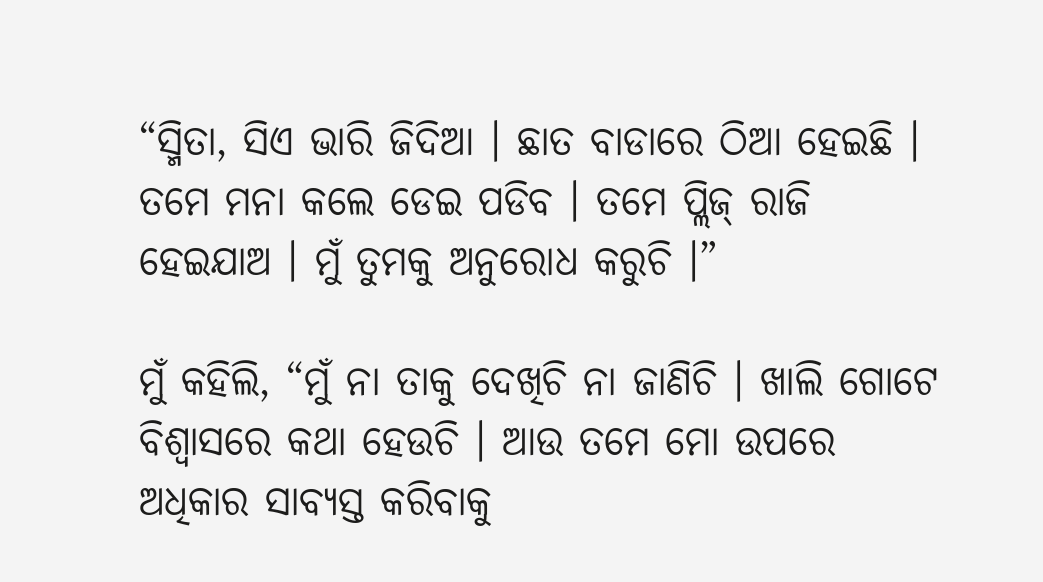“ସ୍ମିତା, ସିଏ ଭାରି ଜିଦିଆ । ଛାତ ବାଡାରେ ଠିଆ ହେଇଛି । ତମେ ମନା କଲେ ଡେଇ ପଡିବ । ତମେ ପ୍ଲିଜ୍ ରାଜି ହେଇଯାଅ । ମୁଁ ତୁମକୁ ଅନୁରୋଧ କରୁଚି ।”

ମୁଁ କହିଲି, “ମୁଁ ନା ତାକୁ ଦେଖିଚି ନା ଜାଣିଚି । ଖାଲି ଗୋଟେ ବିଶ୍ଵାସରେ କଥା ହେଉଚି । ଆଉ ତମେ ମୋ ଉପରେ ଅଧିକାର ସାବ୍ୟସ୍ତ କରିବାକୁ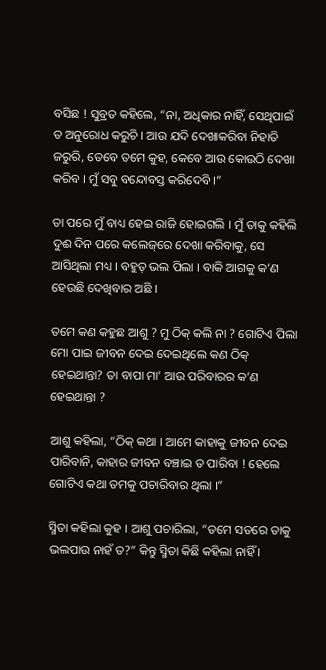ବସିଛ ! ସୁବ୍ରତ କହିଲେ, “ନା, ଅଧିକାର ନାହିଁ, ସେଥିପାଇଁ ତ ଅନୁରୋଧ କରୁଚି । ଆଉ ଯଦି ଦେଖାକରିବା ନିହାତି ଜରୁରି, ତେବେ ତମେ କୁହ, କେବେ ଆଉ କୋଉଠି ଦେଖା କରିବ । ମୁଁ ସବୁ ବନ୍ଦୋବସ୍ତ କରିଦେବି ।”

ତା ପରେ ମୁଁ ବାଧ୍ୟ ହେଇ ରାଜି ହୋଇଗଲି । ମୁଁ ତାକୁ କହିଲି ଦୁଈ ଦିନ ପରେ କଲେଜ୍‌ରେ ଦେଖା କରିବାକୁ, ସେ ଆସିଥିଲା ମଧ୍ୟ । ବହୁତ୍ ଭଲ ପିଲା । ବାକି ଆଗକୁ କ’ଣ ହେଉଛି ଦେଖିବାର ଅଛି ।

ତମେ କଣ କହୁଛ ଆଶୁ ? ମୁ ଠିକ୍ କଲି ନା ? ଗୋଟିଏ ପିଲା ମୋ ପାଇ ଜୀବନ ଦେଇ ଦେଇଥିଲେ କଣ ଠିକ୍ ହେଇଥାନ୍ତା? ତା ବାପା ମା’ ଆଉ ପରିବାରର କ’ଣ ହେଇଥାନ୍ତା ?

ଆଶୁ କହିଲା, “ଠିକ୍ କଥା । ଆମେ କାହାକୁ ଜୀବନ ଦେଇ ପାରିବାନି, କାହାର ଜୀବନ ବଞ୍ଚାଇ ତ ପାରିବା ! ହେଲେ ଗୋଟିଏ କଥା ତମକୁ ପଚାରିବାର ଥିଲା ।”

ସ୍ମିତା କହିଲା କୁହ । ଆଶୁ ପଚାରିଲା, “ତମେ ସତରେ ତାକୁ ଭଲପାଉ ନାହଁ ତ?” କିନ୍ତୁ ସ୍ମିତା କିଛି କହିଲା ନାହିଁ ।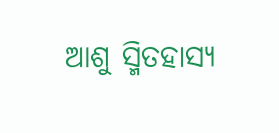ଆଶୁ ସ୍ମିତହାସ୍ୟ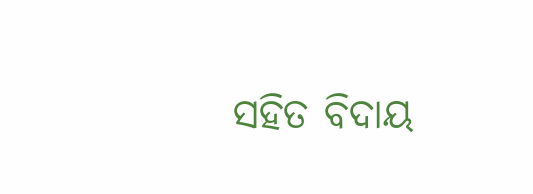ସହିତ ବିଦାୟ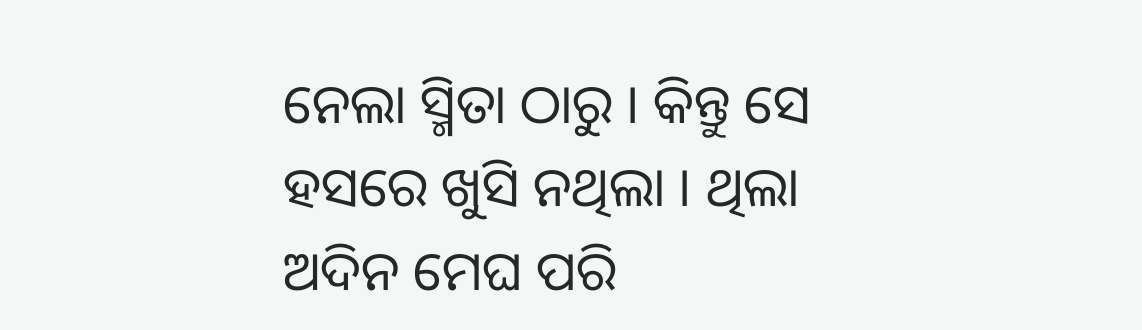ନେଲା ସ୍ମିତା ଠାରୁ । କିନ୍ତୁ ସେ ହସରେ ଖୁସି ନଥିଲା । ଥିଲା ଅଦିନ ମେଘ ପରି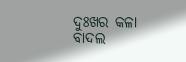ଦୁଃଖର କଳା ବାଦଲ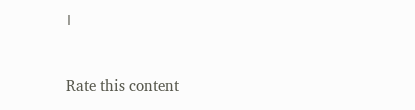।



Rate this content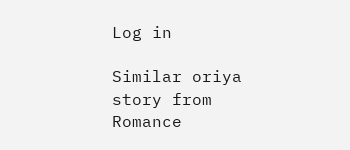Log in

Similar oriya story from Romance